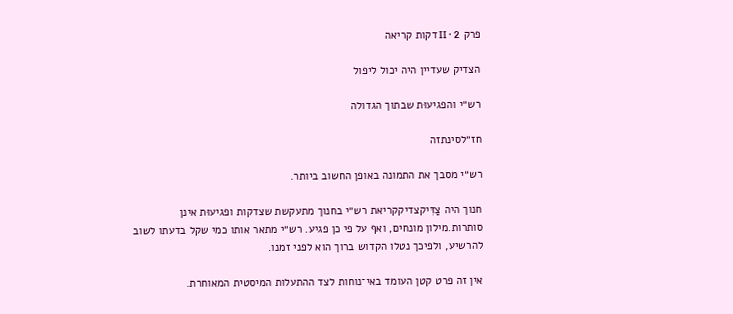פרק II · 2 דקות קריאה

הצדיק שעדיין היה יכול ליפול

רש״י והפגיעוּת שבתוך הגדולה

חז״לסינתזה

רש״י מסבך את התמונה באופן החשוב ביותר.

חנוך היה צַדִּיקצדיקקריאת רש״י בחנוך מתעקשת שצדקות ופגיעוּת אינן סותרות.מילון מונחים, ואף על פי כן פגיע. רש״י מתאר אותו כמי שקל בדעתו לשוב להרשיע, ולפיכך נטלו הקדוש ברוך הוא לפני זמנו.

אין זה פרט קטן העומד באי־נוחות לצד ההתעלות המיסטית המאוחרת.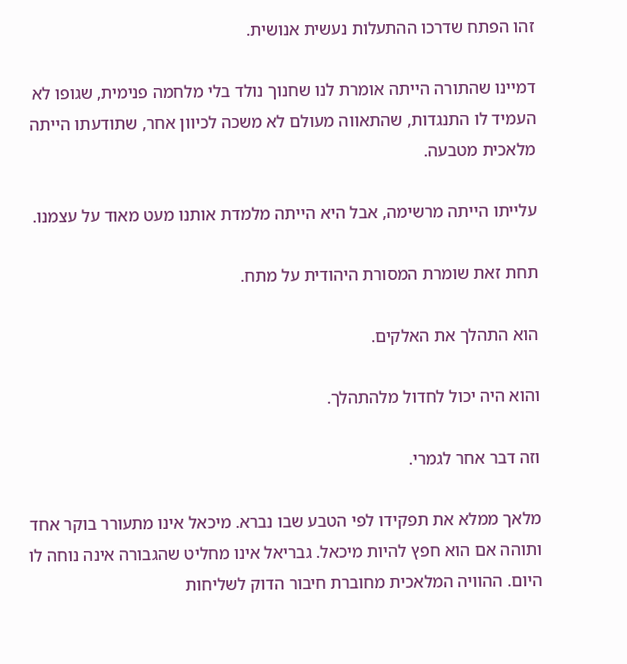זהו הפתח שדרכו ההתעלות נעשית אנושית.

דמיינו שהתורה הייתה אומרת לנו שחנוך נולד בלי מלחמה פנימית, שגופו לא העמיד לו התנגדות, שהתאווה מעולם לא משכה לכיוון אחר, שתודעתו הייתה מלאכית מטבעה.

עלייתו הייתה מרשימה, אבל היא הייתה מלמדת אותנו מעט מאוד על עצמנו.

תחת זאת שומרת המסורת היהודית על מתח.

הוא התהלך את האלקים.

והוא היה יכול לחדול מלהתהלך.

וזה דבר אחר לגמרי.

מלאך ממלא את תפקידו לפי הטבע שבו נברא. מיכאל אינו מתעורר בוקר אחד ותוהה אם הוא חפץ להיות מיכאל. גבריאל אינו מחליט שהגבורה אינה נוחה לו היום. ההוויה המלאכית מחוברת חיבור הדוק לשליחות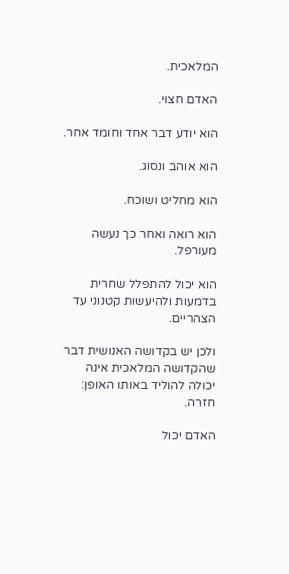המלאכית.

האדם חצוי.

הוא יודע דבר אחד וחומד אחר.

הוא אוהב ונסוג.

הוא מחליט ושוכח.

הוא רואה ואחר כך נעשה מעורפל.

הוא יכול להתפלל שחרית בדמעות ולהיעשות קטנוני עד הצהריים.

ולכן יש בקדושה האנושית דבר שהקדושה המלאכית אינה יכולה להוליד באותו האופן: חזרה.

האדם יכול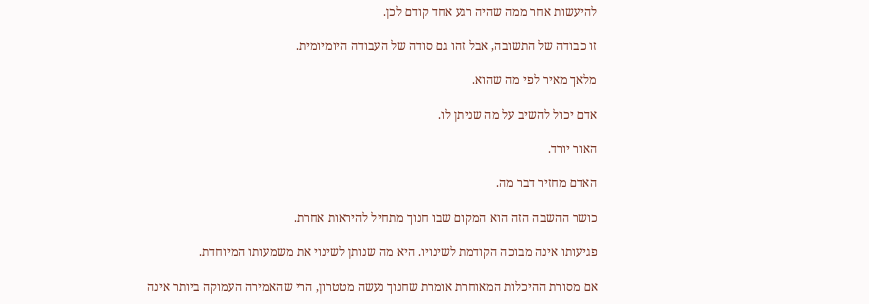להיעשות אחר ממה שהיה רגע אחד קודם לכן.

זו כבודה של התשובה, אבל זהו גם סודה של העבודה היומיומית.

מלאך מאיר לפי מה שהוא.

אדם יכול להשיב על מה שניתן לו.

האור יורד.

האדם מחזיר דבר מה.

כושר ההשבה הזה הוא המקום שבו חנוך מתחיל להיראות אחרת.

פגיעותו אינה מבוכה הקודמת לשינויו. היא מה שנותן לשינוי את משמעותו המיוחדת.

אם מסורת ההיכלות המאוחרת אומרת שחנוך נעשה מטטרון, הרי שהאמירה העמוקה ביותר אינה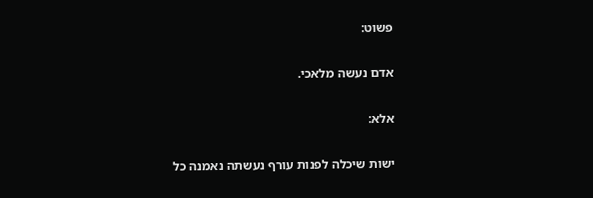פשוט:

אדם נעשה מלאכי.

אלא:

ישות שיכלה לפנות עורף נעשתה נאמנה כל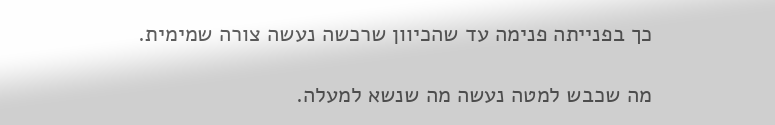כך בפנייתה פנימה עד שהכיוון שרכשה נעשה צורה שמימית.

מה שכבש למטה נעשה מה שנשא למעלה.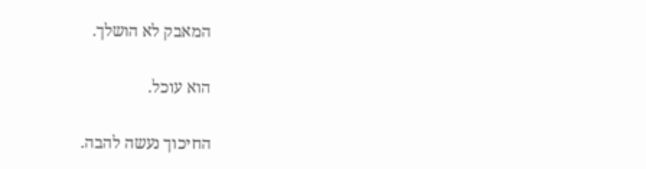המאבק לא הושלך.

הוא עוכל.

החיכוך נעשה להבה.